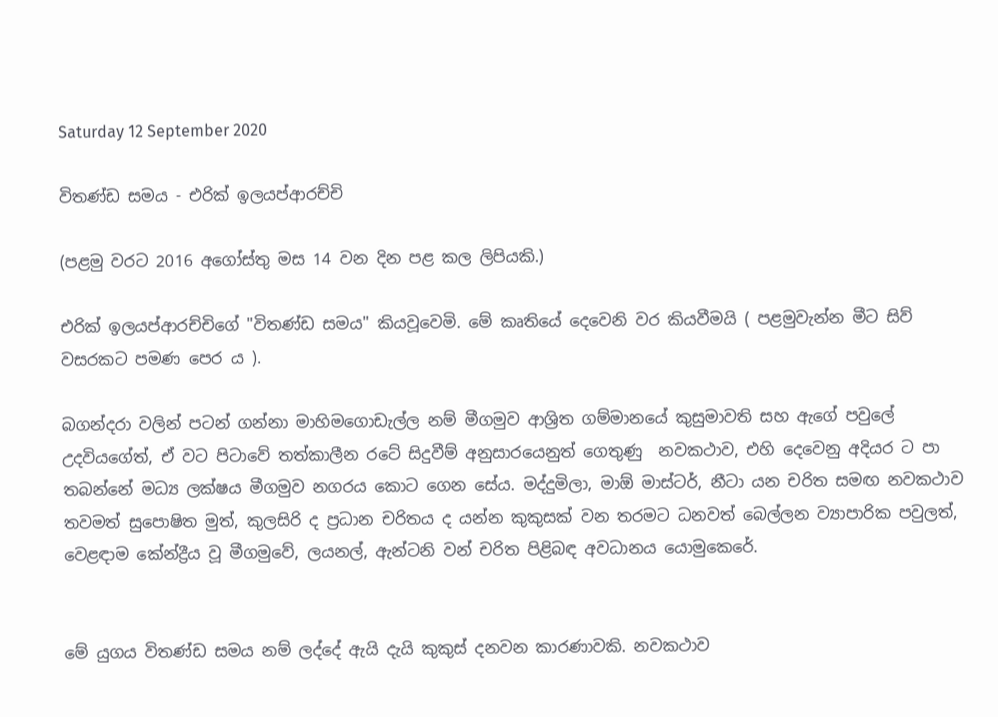Saturday 12 September 2020

විතණ්ඩ සමය - එරික් ඉලයප්ආරච්චි

(පළමු වරට 2016 අගෝස්තු මස 14 වන දින පළ කල ලිපියකි.)

එරික් ඉලයප්ආරච්චිගේ "විතණ්ඩ සමය" කියවූවෙමි. මේ කෘතියේ දෙවෙනි වර කියවීමයි ( පළමුවැන්න මීට සිව් වසරකට පමණ පෙර ය ).

බගන්දරා වලින් පටන් ගන්නා මාහිමගොඩැල්ල නම් මීගමුව ආශ්‍රිත ගම්මානයේ කුසුමාවති සහ ඇගේ පවුලේ උදවියගේත්, ඒ වට පිටාවේ තත්කාලීන රටේ සිදුවීම් අනුසාරයෙනුත් ගෙතුණු  නවකථාව, එහි දෙවෙනු අදියර ට පා තබන්නේ මධ්‍ය ලක්ෂය මීගමුව නගරය කොට ගෙන සේය. මද්දුමිලා, මාඕ මාස්ටර්, නීටා යන චරිත සමඟ නවකථාව තවමත් සුපොෂිත මුත්, කුලසිරි ද ප්‍රධාන චරිතය ද යන්න කුකුසක් වන තරමට ධනවත් බෙල්ලන ව්‍යාපාරික පවුලත්, වෙළඳාම කේන්ද්‍රීය වූ මීගමුවේ, ලයනල්, ඇන්ටනි වන් චරිත පිළිබඳ අවධානය යොමුකෙරේ.


මේ යුගය විතණ්ඩ සමය නම් ලද්දේ ඇයි දැයි කුකුස් දනවන කාරණාවකි. නවකථාව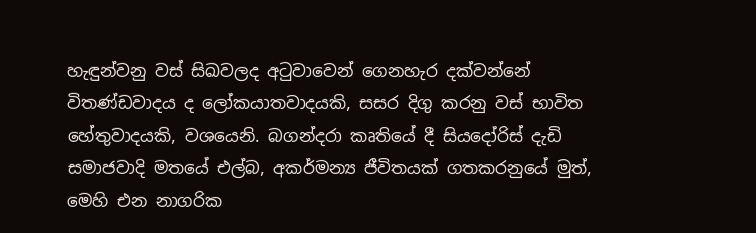හැඳුන්වනු වස් සිඛවලද අටුවාවෙන් ගෙනහැර දක්වන්නේ විතණ්ඩවාදය ද ලෝකයාතවාදයකි, සසර දිගු කරනු වස් භාවිත හේතුවාදයකි, වශයෙනි. බගන්දරා කෘතියේ දී සියදෝරිස් දැඩි සමාජවාදි මතයේ එල්බ, අකර්මන්‍ය ජීවිතයක් ගතකරනුයේ මුත්, මෙහි එන නාගරික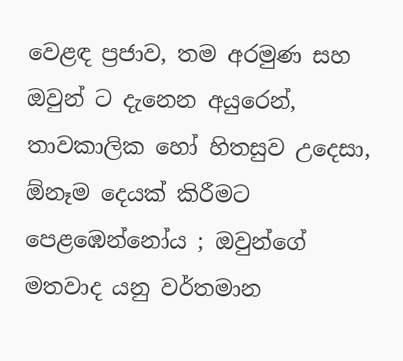වෙළඳ ප්‍රජාව, තම අරමුණ සහ ඔවුන් ට දැනෙන අයුරෙන්, තාවකාලික හෝ හිතසුව උදෙසා, ඕනෑම දෙයක් කිරීමට පෙළඹෙන්නෝය ; ඔවුන්ගේ මතවාද යනු වර්තමාන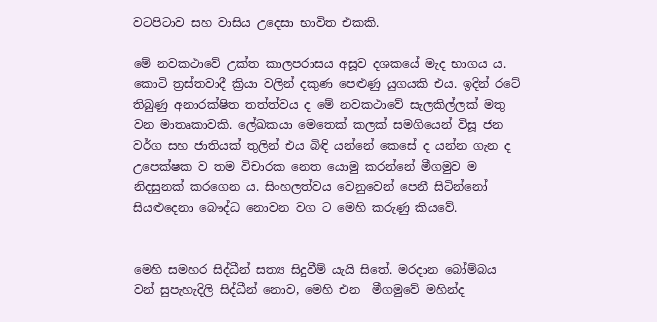වටපිටාව සහ වාසිය උදෙසා භාවිත එකකි.

මේ නවකථාවේ උක්ත කාලපරාසය අසූව දශකයේ මැද භාගය ය.  කොටි ත්‍රස්තවාදී ක්‍රියා වලින් දකුණ පෙළුණු යුගයකි එය. ඉදින් රටේ තිබුණු අනාරක්ෂිත තත්ත්වය ද මේ නවකථාවේ සැලකිල්ලක් මතු වන මාතෘකාවකි. ලේඛකයා මෙතෙක් කලක් සමගියෙන් විසූ ජන වර්ග සහ ජාතියක් තුලින් එය බිඳි යන්නේ කෙසේ ද යන්න ගැන ද උපෙක්ෂක ව තම විචාරක නෙත යොමු කරන්නේ මීගමුව ම නිදසුනක් කරගෙන ය. සිංහලත්වය වෙනුවෙන් පෙනී සිටින්නෝ සියළුදෙනා බෞද්ධ නොවන වග ට මෙහි කරුණු කියවේ.


මෙහි සමහර සිද්ධීන් සත්‍ය සිදුවීම් යැයි සිතේ. මරදාන බෝම්බය වන් සුපැහැදිලි සිද්ධීන් නොව, මෙහි එන  මීගමුවේ මහින්ද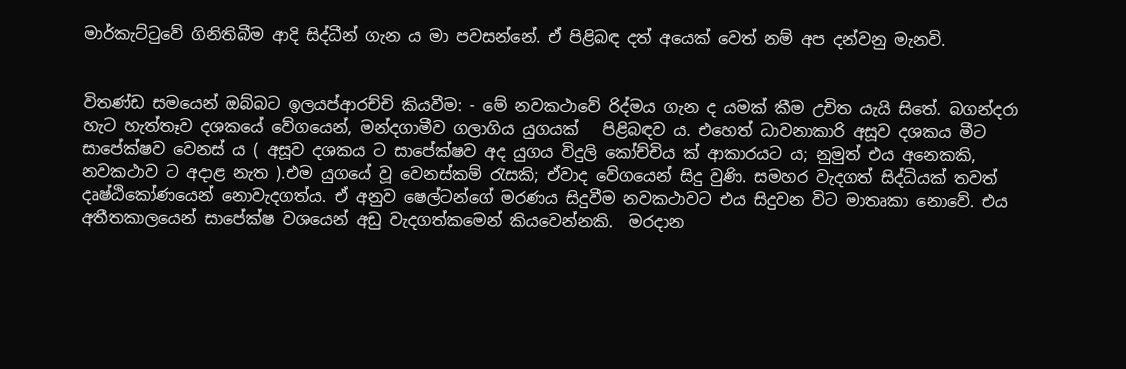මාර්කැට්ටුවේ ගිනිතිබීම ආදි සිද්ධීන් ගැන ය මා පවසන්නේ. ඒ පිළිබඳ දත් අයෙක් වෙත් නම් අප දන්වනු මැනවි.


විතණ්ඩ සමයෙන් ඔබ්බට ඉලයප්ආරච්චි කියවීම: - මේ නවකථාවේ රිද්මය ගැන ද යමක් කීම උචිත යැයි සිතේ. බගන්දරා හැට හැත්තෑව දශකයේ වේගයෙන්, මන්දගාමීව ගලාගිය යුගයක්   පිළිබඳව ය. එහෙත් ධාවනාකාරි අසූව දශකය මීට සාපේක්ෂව වෙනස් ය ( අසූව දශකය ට සාපේක්ෂව අද යුගය විදුලි කෝච්චිය ක් ආකාරයට ය; නුමුත් එය අනෙකකි, නවකථාව ට අදාළ නැත ).එම යුගයේ වූ වෙනස්කම් රැසකි; ඒවාද වේගයෙන් සිදු වුණි. සමහර වැදගත් සිද්ධියක් තවත් දෘෂ්ඨිකෝණයෙන් නොවැදගත්ය. ඒ අනුව ෂෙල්ටන්ගේ මරණය සිදුවීම නවකථාවට එය සිදුවන විට මාතෘකා නොවේ. එය අතීතකාලයෙන් සාපේක්ෂ වශයෙන් අඩු වැදගත්කමෙන් කියවෙන්නකි.  මරදාන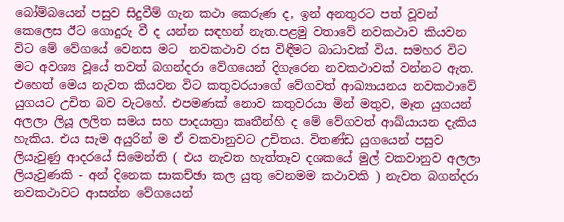බෝම්බයෙන් පසුව සිදුවීම් ගැන කථා කෙරුණ ද, ඉන් අනතුරට පත් වූවන් කෙලෙස ඊට ගොදුරු වී ද යන්න සඳහන් නැත.පළමු වතාවේ නවකථාව කියවන විට මේ වේගයේ වෙනස මට  නවකථාව රස විඳීමට බාධාවක් විය. සමහර විට මට අවශ්‍ය වූයේ තවත් බගන්දරා වේගයෙන් දිගැරෙන නවකථාවක් වන්නට ඇත. එහෙත් මෙය නැවත කියවන විට කතුවරයාගේ වේගවත් ආඛ්‍යායනය නවකථාවේ යුගයට උචිත බව වැටහේ. එපමණක් නොව කතුවරයා මින් මතුව, මෑත යුගයන් අලලා ලියූ ලලිත සමය සහ පාදයාත්‍රා කෘතීන්හි ද මේ වේගවත් ආඛ්යායන දැකිය හැකිය. එය සැම අයුරින් ම ඒ වකවානුවට උචිතය. විතණ්ඩ යුගයෙන් පසුව ලියැවුණු ආදරයේ සිමෙන්ති ( එය නැවත හැත්තෑව දශකයේ මුල් වකවානුව අලලා ලියැවුණකි - අන් දිනෙක සාකච්ඡා කල යුතු වෙනමම කථාවකි ) නැවත බගන්දරා නවකථාවට ආසන්න වේගයෙන්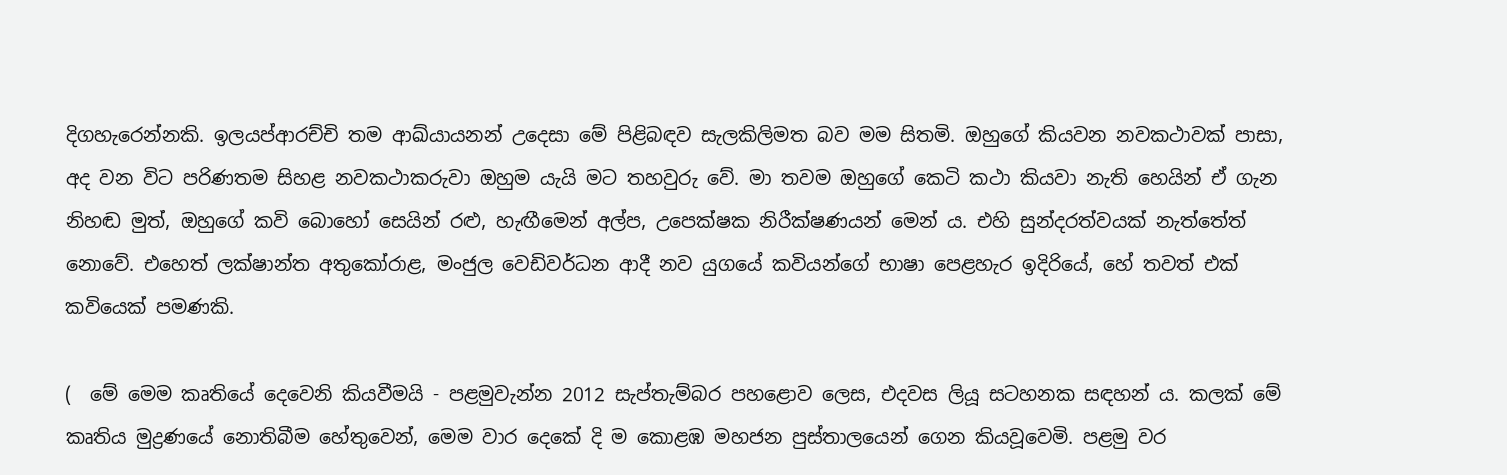දිගහැරෙන්නකි. ඉලයප්ආරච්චි තම ආඛ්යායනන් උදෙසා මේ පිළිබඳව සැලකිලිමත බව මම සිතමි. ඔහුගේ කියවන නවකථාවක් පාසා, අද වන විට පරිණතම සිහළ නවකථාකරුවා ඔහුම යැයි මට තහවුරු වේ. මා තවම ඔහුගේ කෙටි කථා කියවා නැති හෙයින් ඒ ගැන නිහඬ මුත්, ඔහුගේ කවි බොහෝ සෙයින් රළු, හැඟීමෙන් අල්ප, උපෙක්ෂක නිරීක්ෂණයන් මෙන් ය. එහි සුන්දරත්වයක් නැත්තේත් නොවේ. එහෙත් ලක්ෂාන්ත අතුකෝරාළ, මංජුල වෙඩිවර්ධන ආදී නව යුගයේ කවියන්ගේ භාෂා පෙළහැර ඉදිරියේ, හේ තවත් එක් කවියෙක් පමණකි.

(  මේ මෙම කෘතියේ දෙවෙනි කියවීමයි - පළමුවැන්න 2012 සැප්තැම්බර පහළොව ලෙස, එදවස ලියූ සටහනක සඳහන් ය. කලක් මේ කෘතිය මුද්‍රණයේ නොතිබීම හේතුවෙන්, මෙම වාර දෙකේ දි ම කොළඹ මහජන පුස්තාලයෙන් ගෙන කියවූවෙමි. පළමු වර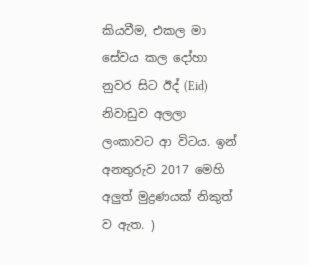කියවීම, එකල මා සේවය කල දෝහා නුවර සිට ඊද් (Eid) නිවාඩුව අලලා ලංකාවට ආ විටය. ඉන් අනතුරුව 2017 මෙහි අලුත් මුද්‍රණයක් නිකුත් ව ඇත. )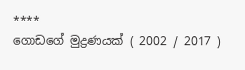****
ගොඩගේ මුද්‍රණයක් ( 2002 / 2017 )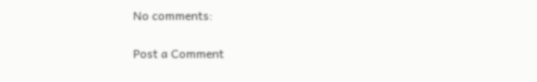No comments:

Post a Comment